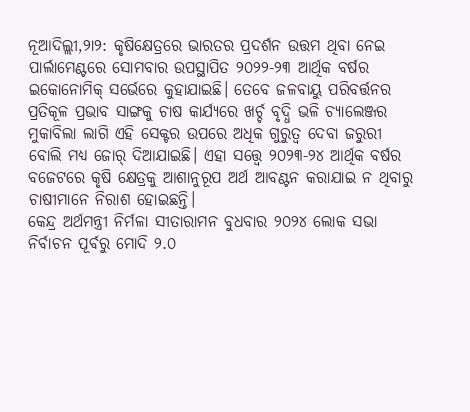ନୂଆଦିଲ୍ଲୀ,୨ା୨: କୃଷିକ୍ଷେତ୍ରରେ ଭାରତର ପ୍ରଦର୍ଶନ ଉତ୍ତମ ଥିବା ନେଇ ପାର୍ଲାମେଣ୍ଟରେ ସୋମବାର ଉପସ୍ଥାପିତ ୨୦୨୨-୨୩ ଆର୍ଥିକ ବର୍ଷର ଇକୋନୋମିକ୍ ସର୍ଭେରେ କୁହାଯାଇଛି। ତେବେ ଜଳବାୟୁ ପରିବର୍ତ୍ତନର ପ୍ରତିକୂଳ ପ୍ରଭାବ ସାଙ୍ଗକୁ ଚାଷ କାର୍ଯ୍ୟରେ ଖର୍ଚ୍ଚ ବୃଦ୍ଧି ଭଳି ଚ୍ୟାଲେଞ୍ଜର ମୁକାବିଲା ଲାଗି ଏହି ସେକ୍ଟର ଉପରେ ଅଧିକ ଗୁରୁତ୍ୱ ଦେବା ଜରୁରୀ ବୋଲି ମଧ୍ୟ ଜୋର୍ ଦିଆଯାଇଛି। ଏହା ସତ୍ତ୍ୱେ ୨୦୨୩-୨୪ ଆର୍ଥିକ ବର୍ଷର ବଜେଟରେ କୃଷି କ୍ଷେତ୍ରକୁ ଆଶାନୁରୂପ ଅର୍ଥ ଆବଣ୍ଟନ କରାଯାଇ ନ ଥିବାରୁ ଚାଷୀମାନେ ନିରାଶ ହୋଇଛନ୍ତି।
କେନ୍ଦ୍ର ଅର୍ଥମନ୍ତ୍ରୀ ନିର୍ମଳା ସୀତାରାମନ ବୁଧବାର ୨୦୨୪ ଲୋକ ସଭା ନିର୍ବାଚନ ପୂର୍ବରୁ ମୋଦି ୨.୦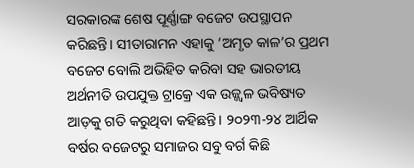ସରକାରଙ୍କ ଶେଷ ପୂର୍ଣ୍ଣାଙ୍ଗ ବଜେଟ ଉପସ୍ଥାପନ କରିଛନ୍ତି। ସୀତାରାମନ ଏହାକୁ ‘ଅମୃତ କାଳ’ର ପ୍ରଥମ ବଜେଟ ବୋଲି ଅଭିହିତ କରିବା ସହ ଭାରତୀୟ ଅର୍ଥନୀତି ଉପଯୁକ୍ତ ଟ୍ରାକ୍ରେ ଏକ ଉଜ୍ଜ୍ୱଳ ଭବିଷ୍ୟତ ଆଡ଼କୁ ଗତି କରୁଥିବା କହିଛନ୍ତି। ୨୦୨୩-୨୪ ଆର୍ଥିକ ବର୍ଷର ବଜେଟରୁ ସମାଜର ସବୁ ବର୍ଗ କିଛି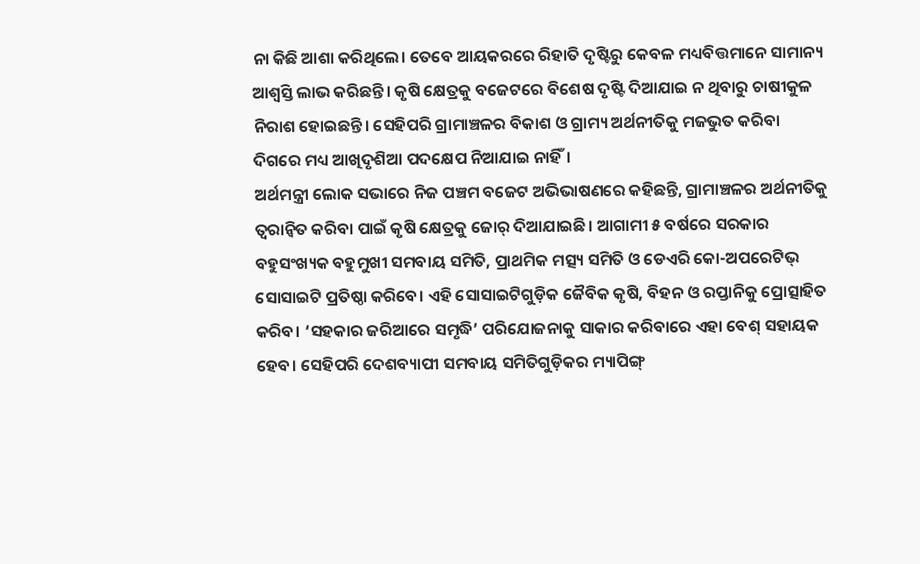ନା କିଛି ଆଶା କରିଥିଲେ। ତେବେ ଆୟକରରେ ରିହାତି ଦୃଷ୍ଟିରୁ କେବଳ ମଧ୍ୟବିତ୍ତମାନେ ସାମାନ୍ୟ ଆଶ୍ୱସ୍ତି ଲାଭ କରିଛନ୍ତି। କୃଷି କ୍ଷେତ୍ରକୁ ବଜେଟରେ ବିଶେଷ ଦୃଷ୍ଟି ଦିଆଯାଇ ନ ଥିବାରୁ ଚାଷୀକୁଳ ନିରାଶ ହୋଇଛନ୍ତି। ସେହିପରି ଗ୍ରାମାଞ୍ଚଳର ବିକାଶ ଓ ଗ୍ରାମ୍ୟ ଅର୍ଥନୀତିକୁ ମଜଭୁତ କରିବା ଦିଗରେ ମଧ୍ୟ ଆଖିଦୃଶିଆ ପଦକ୍ଷେପ ନିଆଯାଇ ନାହିଁ।
ଅର୍ଥମନ୍ତ୍ରୀ ଲୋକ ସଭାରେ ନିଜ ପଞ୍ଚମ ବଜେଟ ଅଭିଭାଷଣରେ କହିଛନ୍ତି, ଗ୍ରାମାଞ୍ଚଳର ଅର୍ଥନୀତିକୁ ତ୍ୱରାନ୍ବିତ କରିବା ପାଇଁ କୃଷି କ୍ଷେତ୍ରକୁ ଜୋର୍ ଦିଆଯାଇଛି। ଆଗାମୀ ୫ ବର୍ଷରେ ସରକାର ବହୁସଂଖ୍ୟକ ବହୁମୁଖୀ ସମବାୟ ସମିତି, ପ୍ରାଥମିକ ମତ୍ସ୍ୟ ସମିତି ଓ ଡେଏରି କୋ-ଅପରେଟିଭ୍ ସୋସାଇଟି ପ୍ରତିଷ୍ଠା କରିବେ। ଏହି ସୋସାଇଟିଗୁଡ଼ିକ ଜୈବିକ କୃଷି, ବିହନ ଓ ରପ୍ତାନିକୁ ପ୍ରୋତ୍ସାହିତ କରିବ। ‘ସହକାର ଜରିଆରେ ସମୃଦ୍ଧି’ ପରିଯୋଜନାକୁ ସାକାର କରିବାରେ ଏହା ବେଶ୍ ସହାୟକ ହେବ। ସେହିପରି ଦେଶବ୍ୟାପୀ ସମବାୟ ସମିତିଗୁଡ଼ିକର ମ୍ୟାପିଙ୍ଗ୍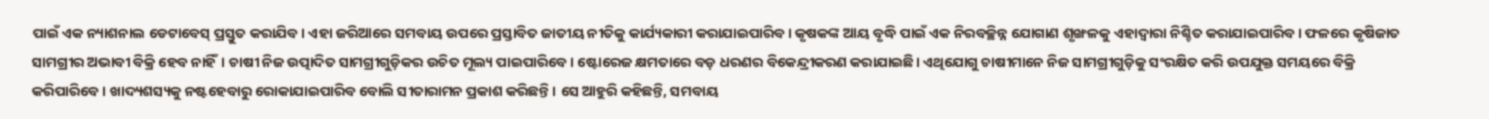ପାଇଁ ଏକ ନ୍ୟାଶନାଲ ଡେଟାବେସ୍ ପ୍ରସ୍ତୁତ କରାଯିବ। ଏହା ଜରିଆରେ ସମବାୟ ଉପରେ ପ୍ରସ୍ତାବିତ ଜାତୀୟ ନୀତିକୁ କାର୍ଯ୍ୟକାରୀ କରାଯାଇପାରିବ। କୃଷକଙ୍କ ଆୟ ବୃଦ୍ଧି ପାଇଁ ଏକ ନିରବଚ୍ଛିନ୍ନ ଯୋଗାଣ ଶୃଙ୍ଖଳକୁ ଏହାଦ୍ୱାରା ନିଶ୍ଚିତ କରାଯାଇପାରିବ। ଫଳରେ କୃଷିଜାତ ସାମଗ୍ରୀର ଅଭାବୀ ବିକ୍ରି ହେବ ନାହିଁ। ଚାଷୀ ନିଜ ଉତ୍ପାଦିତ ସାମଗ୍ରୀଗୁଡ଼ିକର ଉଚିତ ମୂଲ୍ୟ ପାଇପାରିବେ। ଷ୍ଟୋରେଜ କ୍ଷମତାରେ ବଡ଼ ଧରଣର ବିକେନ୍ଦ୍ରୀକରଣ କରାଯାଇଛି। ଏଥିଯୋଗୁ ଚାଷୀମାନେ ନିଜ ସାମଗ୍ରୀଗୁଡ଼ିକୁ ସଂରକ୍ଷିତ କରି ଉପଯୁକ୍ତ ସମୟରେ ବିକ୍ରି କରିପାରିବେ। ଖାଦ୍ୟଶସ୍ୟକୁ ନଷ୍ଟହେବାରୁ ରୋକାଯାଇପାରିବ ବୋଲି ସୀତାରାମନ ପ୍ରକାଶ କରିଛନ୍ତି। ସେ ଆହୁରି କହିଛନ୍ତି, ସମବାୟ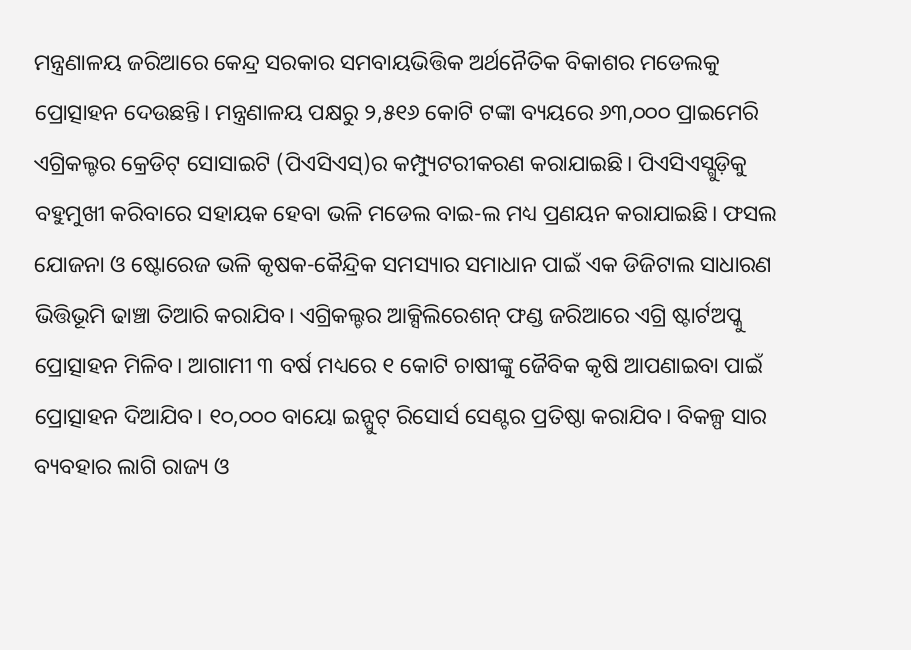ମନ୍ତ୍ରଣାଳୟ ଜରିଆରେ କେନ୍ଦ୍ର ସରକାର ସମବାୟଭିତ୍ତିକ ଅର୍ଥନୈତିକ ବିକାଶର ମଡେଲକୁ ପ୍ରୋତ୍ସାହନ ଦେଉଛନ୍ତି। ମନ୍ତ୍ରଣାଳୟ ପକ୍ଷରୁ ୨,୫୧୬ କୋଟି ଟଙ୍କା ବ୍ୟୟରେ ୬୩,୦୦୦ ପ୍ରାଇମେରି ଏଗ୍ରିକଲ୍ଚର କ୍ରେଡିଟ୍ ସୋସାଇଟି (ପିଏସିଏସ୍)ର କମ୍ପ୍ୟୁଟରୀକରଣ କରାଯାଇଛି। ପିଏସିଏସ୍ଗୁଡ଼ିକୁ ବହୁମୁଖୀ କରିବାରେ ସହାୟକ ହେବା ଭଳି ମଡେଲ ବାଇ-ଲ ମଧ୍ୟ ପ୍ରଣୟନ କରାଯାଇଛି। ଫସଲ ଯୋଜନା ଓ ଷ୍ଟୋରେଜ ଭଳି କୃଷକ-କୈନ୍ଦ୍ରିକ ସମସ୍ୟାର ସମାଧାନ ପାଇଁ ଏକ ଡିଜିଟାଲ ସାଧାରଣ ଭିତ୍ତିଭୂମି ଢାଞ୍ଚା ତିଆରି କରାଯିବ। ଏଗ୍ରିକଲ୍ଚର ଆକ୍ସିଲିରେଶନ୍ ଫଣ୍ଡ ଜରିଆରେ ଏଗ୍ରି ଷ୍ଟାର୍ଟଅପ୍କୁ ପ୍ରୋତ୍ସାହନ ମିଳିବ। ଆଗାମୀ ୩ ବର୍ଷ ମଧ୍ୟରେ ୧ କୋଟି ଚାଷୀଙ୍କୁ ଜୈବିକ କୃଷି ଆପଣାଇବା ପାଇଁ ପ୍ରୋତ୍ସାହନ ଦିଆଯିବ। ୧୦,୦୦୦ ବାୟୋ ଇନ୍ପୁଟ୍ ରିସୋର୍ସ ସେଣ୍ଟର ପ୍ରତିଷ୍ଠା କରାଯିବ। ବିକଳ୍ପ ସାର ବ୍ୟବହାର ଲାଗି ରାଜ୍ୟ ଓ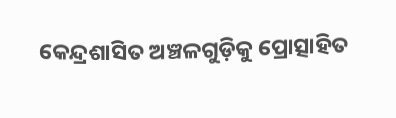କେନ୍ଦ୍ରଶାସିତ ଅଞ୍ଚଳଗୁଡ଼ିକୁ ପ୍ରୋତ୍ସାହିତ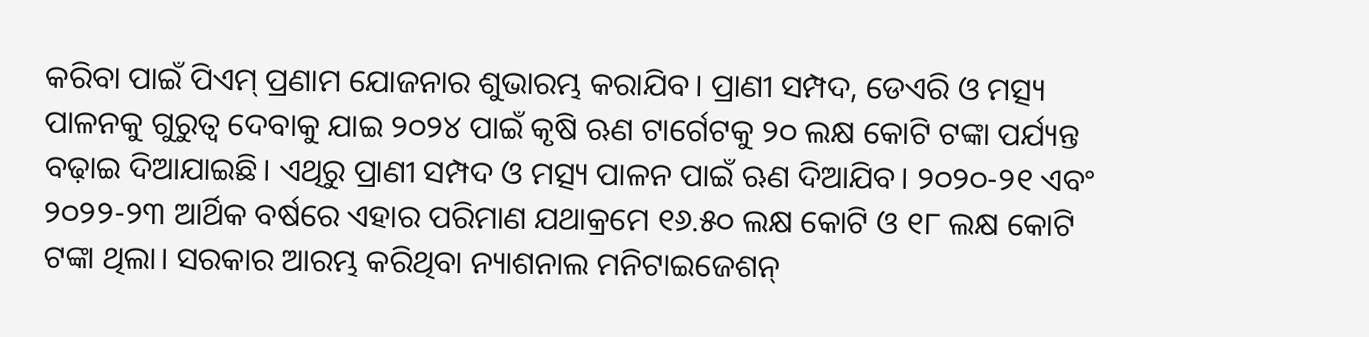କରିବା ପାଇଁ ପିଏମ୍ ପ୍ରଣାମ ଯୋଜନାର ଶୁଭାରମ୍ଭ କରାଯିବ। ପ୍ରାଣୀ ସମ୍ପଦ, ଡେଏରି ଓ ମତ୍ସ୍ୟ ପାଳନକୁ ଗୁରୁତ୍ୱ ଦେବାକୁ ଯାଇ ୨୦୨୪ ପାଇଁ କୃଷି ଋଣ ଟାର୍ଗେଟକୁ ୨୦ ଲକ୍ଷ କୋଟି ଟଙ୍କା ପର୍ଯ୍ୟନ୍ତ ବଢ଼ାଇ ଦିଆଯାଇଛି। ଏଥିରୁ ପ୍ରାଣୀ ସମ୍ପଦ ଓ ମତ୍ସ୍ୟ ପାଳନ ପାଇଁ ଋଣ ଦିଆଯିବ। ୨୦୨୦-୨୧ ଏବଂ ୨୦୨୨-୨୩ ଆର୍ଥିକ ବର୍ଷରେ ଏହାର ପରିମାଣ ଯଥାକ୍ରମେ ୧୬.୫୦ ଲକ୍ଷ କୋଟି ଓ ୧୮ ଲକ୍ଷ କୋଟି ଟଙ୍କା ଥିଲା। ସରକାର ଆରମ୍ଭ କରିଥିବା ନ୍ୟାଶନାଲ ମନିଟାଇଜେଶନ୍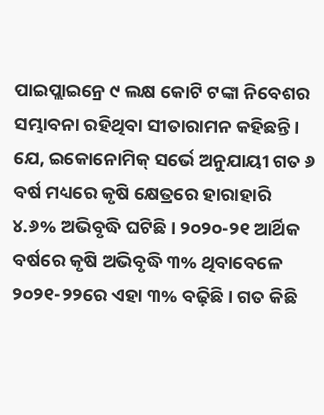ପାଇପ୍ଲାଇନ୍ରେ ୯ ଲକ୍ଷ କୋଟି ଟଙ୍କା ନିବେଶର ସମ୍ଭାବନା ରହିଥିବା ସୀତାରାମନ କହିଛନ୍ତି।
ଯେ, ଇକୋନୋମିକ୍ ସର୍ଭେ ଅନୁଯାୟୀ ଗତ ୬ ବର୍ଷ ମଧ୍ୟରେ କୃଷି କ୍ଷେତ୍ରରେ ହାରାହାରି ୪.୬% ଅଭିବୃଦ୍ଧି ଘଟିଛି। ୨୦୨୦-୨୧ ଆର୍ଥିକ ବର୍ଷରେ କୃଷି ଅଭିବୃଦ୍ଧି ୩% ଥିବାବେଳେ ୨୦୨୧-୨୨ରେ ଏହା ୩% ବଢ଼ିଛି। ଗତ କିଛି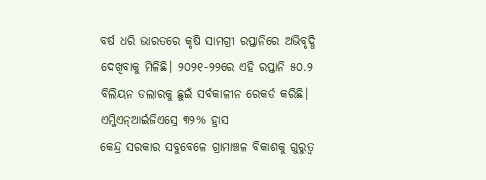ବର୍ଷ ଧରି ଭାରତରେ କୃଷି ସାମଗ୍ରୀ ରପ୍ତାନିରେ ଅଭିବୃଦ୍ଧି ଦେଖିବାକୁ ମିଳିଛି। ୨୦୨୧-୨୨ରେ ଏହି ରପ୍ତାନି ୫୦.୨ ବିଲିୟନ ଡଲାରକୁ ଛୁଇଁ ସର୍ବକାଳୀନ ରେକର୍ଡ କରିଛି।
ଏମ୍ଜିଏନ୍ଆର୍ଇଜିଏସ୍ରେ ୩୨% ହ୍ରାସ
କେନ୍ଦ୍ର ସରକାର ସବୁବେଳେ ଗ୍ରାମାଞ୍ଚଳ ବିକାଶକୁ ଗୁରୁତ୍ୱ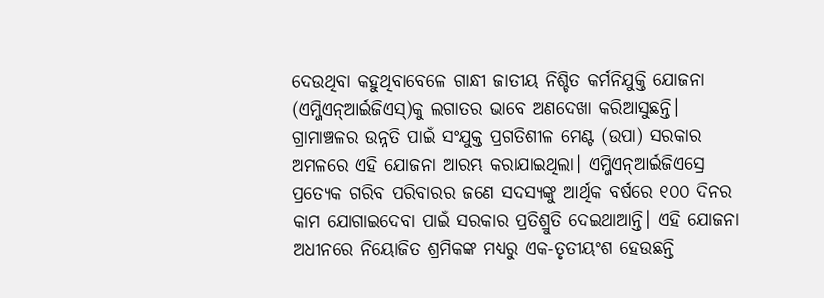ଦେଉଥିବା କହୁଥିବାବେଳେ ଗାନ୍ଧୀ ଜାତୀୟ ନିଶ୍ଚିତ କର୍ମନିଯୁକ୍ତି ଯୋଜନା (ଏମ୍ଜିଏନ୍ଆର୍ଇଜିଏସ୍)କୁ ଲଗାତର ଭାବେ ଅଣଦେଖା କରିଆସୁଛନ୍ତି। ଗ୍ରାମାଞ୍ଚଳର ଉନ୍ନତି ପାଇଁ ସଂଯୁକ୍ତ ପ୍ରଗତିଶୀଳ ମେଣ୍ଟ (ଉପା) ସରକାର ଅମଳରେ ଏହି ଯୋଜନା ଆରମ୍ଭ କରାଯାଇଥିଲା। ଏମ୍ଜିଏନ୍ଆର୍ଇଜିଏସ୍ରେ ପ୍ରତ୍ୟେକ ଗରିବ ପରିବାରର ଜଣେ ସଦସ୍ୟଙ୍କୁ ଆର୍ଥିକ ବର୍ଷରେ ୧୦୦ ଦିନର କାମ ଯୋଗାଇଦେବା ପାଇଁ ସରକାର ପ୍ରତିଶ୍ରୁତି ଦେଇଥାଆନ୍ତି। ଏହି ଯୋଜନା ଅଧୀନରେ ନିୟୋଜିତ ଶ୍ରମିକଙ୍କ ମଧ୍ୟରୁ ଏକ-ତୃତୀୟଂଶ ହେଉଛନ୍ତି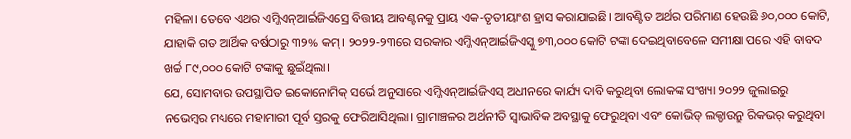ମହିଳା। ତେବେ ଏଥର ଏମ୍ଜିଏନ୍ଆର୍ଇଜିଏସ୍ରେ ବିତ୍ତୀୟ ଆବଣ୍ଟନକୁ ପ୍ରାୟ ଏକ-ତୃତୀୟାଂଶ ହ୍ରାସ କରାଯାଇଛି। ଆବଣ୍ଟିତ ଅର୍ଥର ପରିମାଣ ହେଉଛି ୬୦,୦୦୦ କୋଟି, ଯାହାକି ଗତ ଆର୍ଥିକ ବର୍ଷଠାରୁ ୩୨% କମ୍। ୨୦୨୨-୨୩ରେ ସରକାର ଏମ୍ଜିଏନ୍ଆର୍ଇଜିଏସ୍କୁ ୭୩,୦୦୦ କୋଟି ଟଙ୍କା ଦେଇଥିବାବେଳେ ସମୀକ୍ଷା ପରେ ଏହି ବାବଦ ଖର୍ଚ୍ଚ ୮୯,୦୦୦ କୋଟି ଟଙ୍କାକୁ ଛୁଇଁଥିଲା।
ଯେ, ସୋମବାର ଉପସ୍ଥାପିତ ଇକୋନୋମିକ୍ ସର୍ଭେ ଅନୁସାରେ ଏମ୍ଜିଏନ୍ଆର୍ଇଜିଏସ୍ ଅଧୀନରେ କାର୍ଯ୍ୟ ଦାବି କରୁଥିବା ଲୋକଙ୍କ ସଂଖ୍ୟା ୨୦୨୨ ଜୁଲାଇରୁ ନଭେମ୍ବର ମଧ୍ୟରେ ମହାମାରୀ ପୂର୍ବ ସ୍ତରକୁ ଫେରିଆସିଥିଲା। ଗ୍ରାମାଞ୍ଚଳର ଅର୍ଥନୀତି ସ୍ବାଭାବିକ ଅବସ୍ଥାକୁ ଫେରୁଥିବା ଏବଂ କୋଭିଡ୍ ଲକ୍ଡାଉନ୍ରୁ ରିକଭର୍ କରୁଥିବା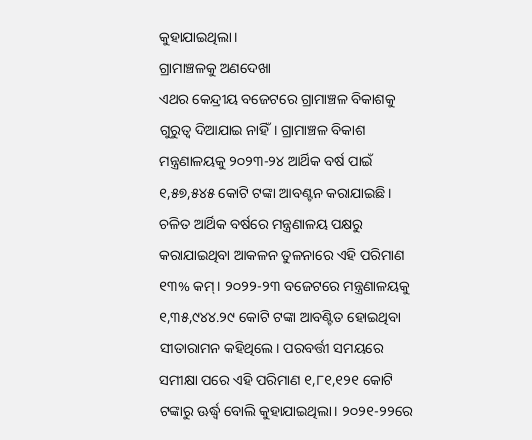କୁହାଯାଇଥିଲା।
ଗ୍ରାମାଞ୍ଚଳକୁ ଅଣଦେଖା
ଏଥର କେନ୍ଦ୍ରୀୟ ବଜେଟରେ ଗ୍ରାମାଞ୍ଚଳ ବିକାଶକୁ ଗୁରୁତ୍ୱ ଦିଆଯାଇ ନାହିଁ। ଗ୍ରାମାଞ୍ଚଳ ବିକାଶ ମନ୍ତ୍ରଣାଳୟକୁ ୨୦୨୩-୨୪ ଆର୍ଥିକ ବର୍ଷ ପାଇଁ ୧,୫୭,୫୪୫ କୋଟି ଟଙ୍କା ଆବଣ୍ଟନ କରାଯାଇଛି। ଚଳିତ ଆର୍ଥିକ ବର୍ଷରେ ମନ୍ତ୍ରଣାଳୟ ପକ୍ଷରୁ କରାଯାଇଥିବା ଆକଳନ ତୁଳନାରେ ଏହି ପରିମାଣ ୧୩% କମ୍। ୨୦୨୨-୨୩ ବଜେଟରେ ମନ୍ତ୍ରଣାଳୟକୁ ୧,୩୫,୯୪୪.୨୯ କୋଟି ଟଙ୍କା ଆବଣ୍ଟିତ ହୋଇଥିବା ସୀତାରାମନ କହିଥିଲେ। ପରବର୍ତ୍ତୀ ସମୟରେ ସମୀକ୍ଷା ପରେ ଏହି ପରିମାଣ ୧,୮୧,୧୨୧ କୋଟି ଟଙ୍କାରୁ ଊର୍ଦ୍ଧ୍ୱ ବୋଲି କୁହାଯାଇଥିଲା। ୨୦୨୧-୨୨ରେ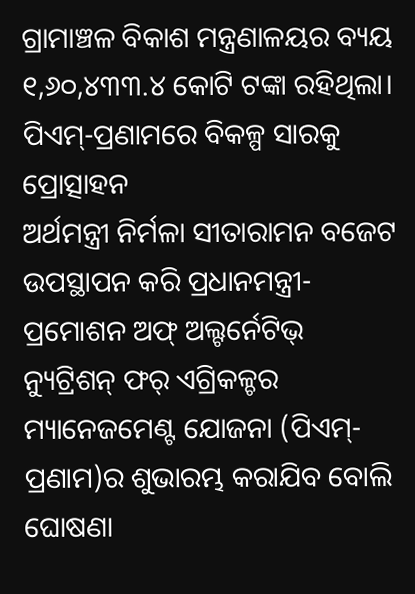ଗ୍ରାମାଞ୍ଚଳ ବିକାଶ ମନ୍ତ୍ରଣାଳୟର ବ୍ୟୟ ୧,୬୦,୪୩୩.୪ କୋଟି ଟଙ୍କା ରହିଥିଲା।
ପିଏମ୍-ପ୍ରଣାମରେ ବିକଳ୍ପ ସାରକୁ ପ୍ରୋତ୍ସାହନ
ଅର୍ଥମନ୍ତ୍ରୀ ନିର୍ମଳା ସୀତାରାମନ ବଜେଟ ଉପସ୍ଥାପନ କରି ପ୍ରଧାନମନ୍ତ୍ରୀ-ପ୍ରମୋଶନ ଅଫ୍ ଅଲ୍ଟର୍ନେଟିଭ୍ ନ୍ୟୁଟ୍ରିଶନ୍ ଫର୍ ଏଗ୍ରିକଳ୍ଚର ମ୍ୟାନେଜମେଣ୍ଟ ଯୋଜନା (ପିଏମ୍-ପ୍ରଣାମ)ର ଶୁଭାରମ୍ଭ କରାଯିବ ବୋଲି ଘୋଷଣା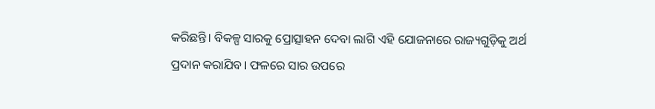କରିଛନ୍ତି। ବିକଳ୍ପ ସାରକୁ ପ୍ରୋତ୍ସାହନ ଦେବା ଲାଗି ଏହି ଯୋଜନାରେ ରାଜ୍ୟଗୁଡ଼ିକୁ ଅର୍ଥ ପ୍ରଦାନ କରାଯିବ। ଫଳରେ ସାର ଉପରେ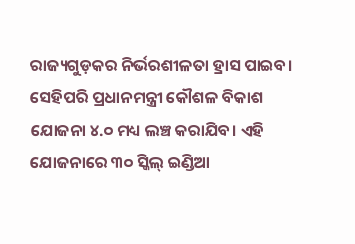ରାଜ୍ୟଗୁଡ଼କର ନିର୍ଭରଶୀଳତା ହ୍ରାସ ପାଇବ। ସେହିପରି ପ୍ରଧାନମନ୍ତ୍ରୀ କୌଶଳ ବିକାଶ ଯୋଜନା ୪.୦ ମଧ୍ୟ ଲଞ୍ଚ କରାଯିବ। ଏହି ଯୋଜନାରେ ୩୦ ସ୍କିଲ୍ ଇଣ୍ଡିଆ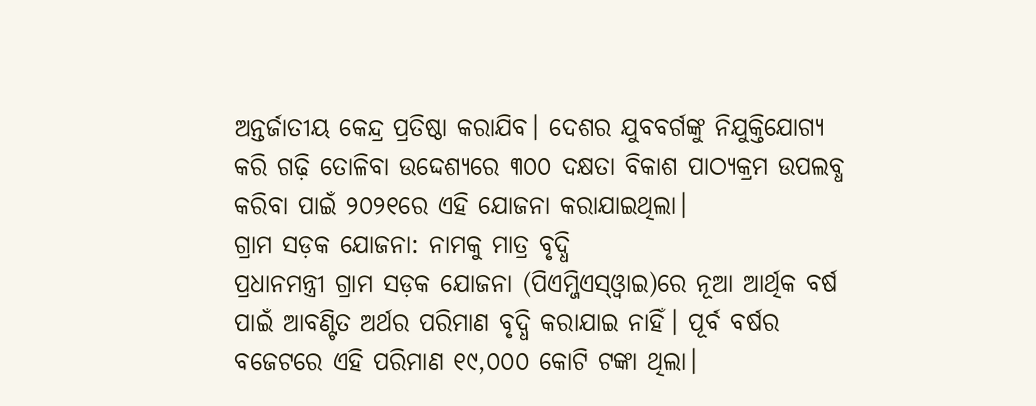ଅନ୍ତର୍ଜାତୀୟ କେନ୍ଦ୍ର ପ୍ରତିଷ୍ଠା କରାଯିବ। ଦେଶର ଯୁବବର୍ଗଙ୍କୁ ନିଯୁକ୍ତିଯୋଗ୍ୟ କରି ଗଢ଼ି ତୋଳିବା ଉଦ୍ଦେଶ୍ୟରେ ୩୦୦ ଦକ୍ଷତା ବିକାଶ ପାଠ୍ୟକ୍ରମ ଉପଲବ୍ଧ କରିବା ପାଇଁ ୨୦୨୧ରେ ଏହି ଯୋଜନା କରାଯାଇଥିଲା।
ଗ୍ରାମ ସଡ଼କ ଯୋଜନା: ନାମକୁ ମାତ୍ର ବୃଦ୍ଧି
ପ୍ରଧାନମନ୍ତ୍ରୀ ଗ୍ରାମ ସଡ଼କ ଯୋଜନା (ପିଏମ୍ଜିଏସ୍ଓ୍ବାଇ)ରେ ନୂଆ ଆର୍ଥିକ ବର୍ଷ ପାଇଁ ଆବଣ୍ଟିତ ଅର୍ଥର ପରିମାଣ ବୃଦ୍ଧି କରାଯାଇ ନାହିଁ। ପୂର୍ବ ବର୍ଷର ବଜେଟରେ ଏହି ପରିମାଣ ୧୯,୦୦୦ କୋଟି ଟଙ୍କା ଥିଲା।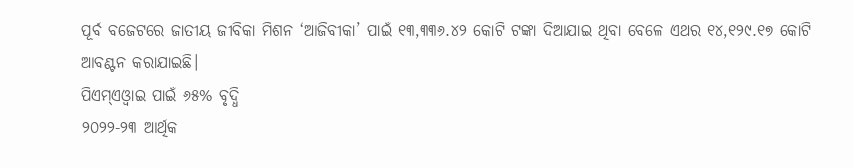ପୂର୍ବ ବଜେଟରେ ଜାତୀୟ ଜୀବିକା ମିଶନ ‘ଆଜିବୀକା’ ପାଇଁ ୧୩,୩୩୬.୪୨ କୋଟି ଟଙ୍କା ଦିଆଯାଇ ଥିବା ବେଳେ ଏଥର ୧୪,୧୨୯.୧୭ କୋଟି ଆବଣ୍ଟନ କରାଯାଇଛି।
ପିଏମ୍ଏଓ୍ବାଇ ପାଇଁ ୬୫% ବୃଦ୍ଧି
୨୦୨୨-୨୩ ଆର୍ଥିକ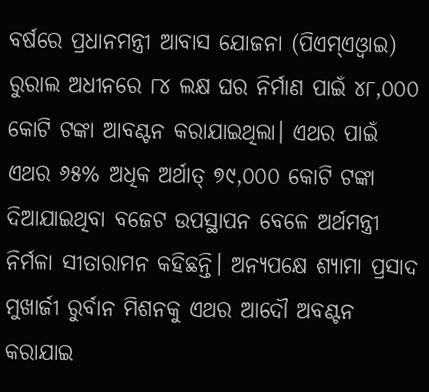ବର୍ଷରେ ପ୍ରଧାନମନ୍ତ୍ରୀ ଆବାସ ଯୋଜନା (ପିଏମ୍ଏଓ୍ବାଇ) ରୁରାଲ ଅଧୀନରେ ୮୪ ଲକ୍ଷ ଘର ନିର୍ମାଣ ପାଇଁ ୪୮,୦୦୦ କୋଟି ଟଙ୍କା ଆବଣ୍ଟନ କରାଯାଇଥିଲା। ଏଥର ପାଇଁ ଏଥର ୬୫% ଅଧିକ ଅର୍ଥାତ୍ ୭୯,୦୦୦ କୋଟି ଟଙ୍କା ଦିଆଯାଇଥିବା ବଜେଟ ଉପସ୍ଥାପନ ବେଳେ ଅର୍ଥମନ୍ତ୍ରୀ ନିର୍ମଳା ସୀତାରାମନ କହିଛନ୍ତି। ଅନ୍ୟପକ୍ଷେ ଶ୍ୟାମା ପ୍ରସାଦ ମୁଖାର୍ଜୀ ରୁର୍ବାନ ମିଶନକୁ ଏଥର ଆଦୌ ଅବଣ୍ଟନ କରାଯାଇ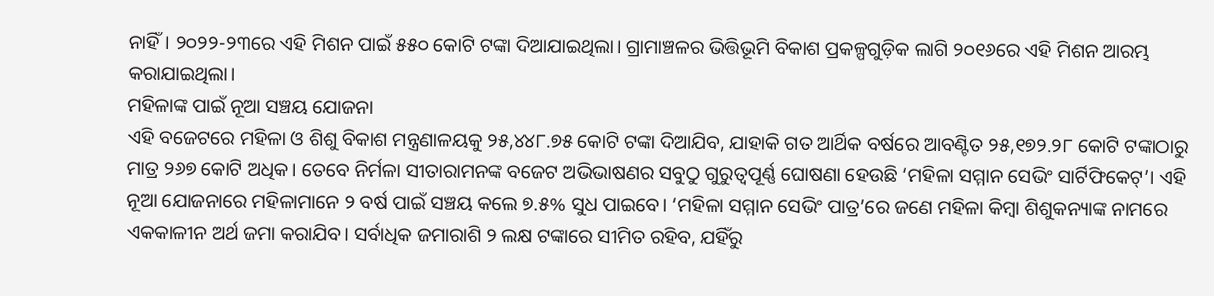ନାହିଁ। ୨୦୨୨-୨୩ରେ ଏହି ମିଶନ ପାଇଁ ୫୫୦ କୋଟି ଟଙ୍କା ଦିଆଯାଇଥିଲା। ଗ୍ରାମାଞ୍ଚଳର ଭିତ୍ତିଭୂମି ବିକାଶ ପ୍ରକଳ୍ପଗୁଡ଼ିକ ଲାଗି ୨୦୧୬ରେ ଏହି ମିଶନ ଆରମ୍ଭ କରାଯାଇଥିଲା।
ମହିଳାଙ୍କ ପାଇଁ ନୂଆ ସଞ୍ଚୟ ଯୋଜନା
ଏହି ବଜେଟରେ ମହିଳା ଓ ଶିଶୁ ବିକାଶ ମନ୍ତ୍ରଣାଳୟକୁ ୨୫,୪୪୮.୭୫ କୋଟି ଟଙ୍କା ଦିଆଯିବ, ଯାହାକି ଗତ ଆର୍ଥିକ ବର୍ଷରେ ଆବଣ୍ଟିତ ୨୫,୧୭୨.୨୮ କୋଟି ଟଙ୍କାଠାରୁ ମାତ୍ର ୨୬୭ କୋଟି ଅଧିକ। ତେବେ ନିର୍ମଳା ସୀତାରାମନଙ୍କ ବଜେଟ ଅଭିଭାଷଣର ସବୁଠୁ ଗୁରୁତ୍ୱପୂର୍ଣ୍ଣ ଘୋଷଣା ହେଉଛି ‘ମହିଳା ସମ୍ମାନ ସେଭିଂ ସାର୍ଟିଫିକେଟ୍’। ଏହି ନୂଆ ଯୋଜନାରେ ମହିଳାମାନେ ୨ ବର୍ଷ ପାଇଁ ସଞ୍ଚୟ କଲେ ୭.୫% ସୁଧ ପାଇବେ। ‘ମହିଳା ସମ୍ମାନ ସେଭିଂ ପାତ୍ର’ରେ ଜଣେ ମହିଳା କିମ୍ବା ଶିଶୁକନ୍ୟାଙ୍କ ନାମରେ ଏକକାଳୀନ ଅର୍ଥ ଜମା କରାଯିବ। ସର୍ବାଧିକ ଜମାରାଶି ୨ ଲକ୍ଷ ଟଙ୍କାରେ ସୀମିତ ରହିବ, ଯହିଁରୁ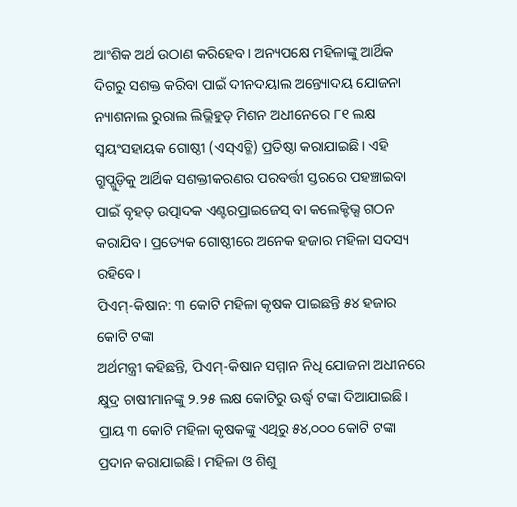ଆଂଶିକ ଅର୍ଥ ଉଠାଣ କରିହେବ। ଅନ୍ୟପକ୍ଷେ ମହିଳାଙ୍କୁ ଆର୍ଥିକ ଦିଗରୁ ସଶକ୍ତ କରିବା ପାଇଁ ଦୀନଦୟାଲ ଅନ୍ତ୍ୟୋଦୟ ଯୋଜନା ନ୍ୟାଶନାଲ ରୁରାଲ ଲିଭ୍ଲିହୁଡ୍ ମିଶନ ଅଧୀନେରେ ୮୧ ଲକ୍ଷ ସ୍ବୟଂସହାୟକ ଗୋଷ୍ଠୀ (ଏସ୍ଏଚ୍ଜି) ପ୍ରତିଷ୍ଠା କରାଯାଇଛି। ଏହି ଗ୍ରୁପ୍ଗୁଡ଼ିକୁ ଆର୍ଥିକ ସଶକ୍ତୀକରଣର ପରବର୍ତ୍ତୀ ସ୍ତରରେ ପହଞ୍ଚାଇବା ପାଇଁ ବୃହତ୍ ଉତ୍ପାଦକ ଏଣ୍ଟରପ୍ରାଇଜେସ୍ ବା କଲେକ୍ଟିଭ୍ସ ଗଠନ କରାଯିବ। ପ୍ରତ୍ୟେକ ଗୋଷ୍ଠୀରେ ଅନେକ ହଜାର ମହିଳା ସଦସ୍ୟ ରହିବେ।
ପିଏମ୍-କିଷାନ: ୩ କୋଟି ମହିଳା କୃଷକ ପାଇଛନ୍ତି ୫୪ ହଜାର କୋଟି ଟଙ୍କା
ଅର୍ଥମନ୍ତ୍ରୀ କହିଛନ୍ତି, ପିଏମ୍-କିଷାନ ସମ୍ମାନ ନିଧି ଯୋଜନା ଅଧୀନରେ କ୍ଷୁଦ୍ର ଚାଷୀମାନଙ୍କୁ ୨.୨୫ ଲକ୍ଷ କୋଟିରୁ ଊର୍ଦ୍ଧ୍ୱ ଟଙ୍କା ଦିଆଯାଇଛି। ପ୍ରାୟ ୩ କୋଟି ମହିଳା କୃଷକଙ୍କୁ ଏଥିରୁ ୫୪,୦୦୦ କୋଟି ଟଙ୍କା ପ୍ରଦାନ କରାଯାଇଛି। ମହିଳା ଓ ଶିଶୁ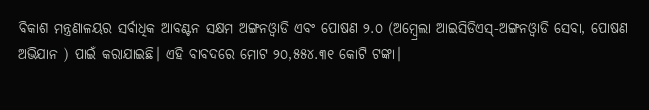ବିକାଶ ମନ୍ତ୍ରଣାଳୟର ସର୍ବାଧିକ ଆବଣ୍ଟନ ସକ୍ଷମ ଅଙ୍ଗନଓ୍ବାଡି ଏବଂ ପୋଷଣ ୨.୦ (ଅମ୍ବ୍ରେଲା ଆଇସିଡିଏସ୍-ଅଙ୍ଗନଓ୍ବାଡି ସେବା, ପୋଷଣ ଅଭିଯାନ ) ପାଇଁ କରାଯାଇଛି। ଏହି ବାବଦରେ ମୋଟ ୨୦,୫୫୪.୩୧ କୋଟି ଟଙ୍କା।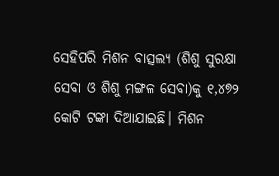ସେହିପରି ମିଶନ ବାତ୍ସଲ୍ୟ (ଶିଶୁ ସୁରକ୍ଷା ସେବା ଓ ଶିଶୁ ମଙ୍ଗଳ ସେବା)କୁ ୧,୪୭୨ କୋଟି ଟଙ୍କା ଦିଆଯାଇଛି। ମିଶନ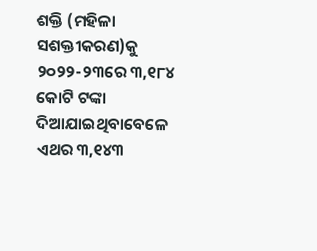ଶକ୍ତି (ମହିଳା ସଶକ୍ତୀକରଣ)କୁ ୨୦୨୨-୨୩ରେ ୩,୧୮୪ କୋଟି ଟଙ୍କା ଦିଆଯାଇଥିବାବେଳେ ଏଥର ୩,୧୪୩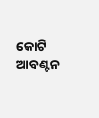କୋଟି ଆବଣ୍ଟନ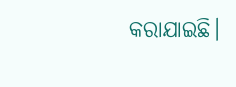କରାଯାଇଛି।